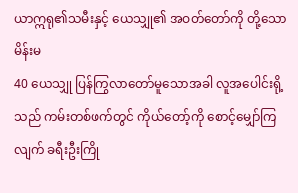ယာဣရု၏သမီးနှင့် ယေသျှု၏ အဝတ်တော်ကို တို့သောမိန်းမ
40 ယေသျှု ပြန်ကြွလာတော်မူသောအခါ လူအပေါင်းရို့သည် ကမ်းတစ်ဖက်တွင် ကိုယ်တော့်ကို စောင့်မျှော်ကြလျက် ခရီးဦးကြို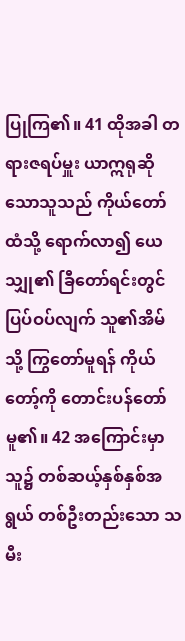ပြုကြ၏။ 41 ထိုအခါ တရားဇရပ်မှူး ယာဣရုဆိုသောသူသည် ကိုယ်တော်ထံသို့ ရောက်လာ၍ ယေသျှု၏ ခြီတော်ရင်းတွင် ပြပ်ဝပ်လျက် သူ၏အိမ်သို့ ကြွတော်မူရန် ကိုယ်တော့်ကို တောင်းပန်တော်မူ၏။ 42 အကြောင်းမှာ သူ၌ တစ်ဆယ့်နှစ်နှစ်အရွယ် တစ်ဦးတည်းသော သမီး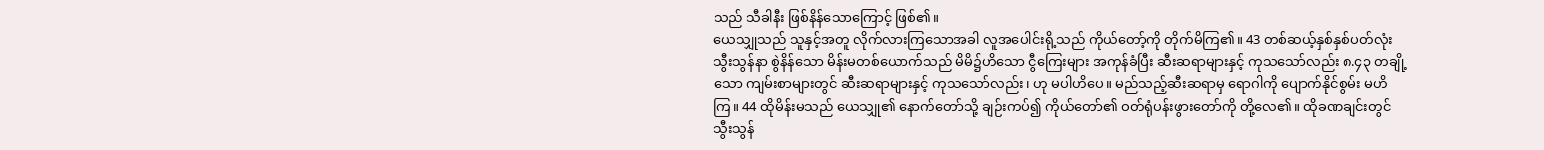သည် သီခါနီး ဖြစ်နိန်သောကြောင့် ဖြစ်၏။
ယေသျှုသည် သူနှင့်အတူ လိုက်လားကြသောအခါ လူအပေါင်းရို့သည် ကိုယ်တော့်ကို တိုက်မိကြ၏။ 43 တစ်ဆယ့်နှစ်နှစ်ပတ်လုံး သွီးသွန်နာ စွဲနိန်သော မိန်းမတစ်ယောက်သည် မိမိ၌ဟိသော ငွီကြေးများ အကုန်ခံပြီး ဆီးဆရာများနှင့် ကုသသော်လည်း ၈.၄၃ တချို့သော ကျမ်းစာများတွင် ဆီးဆရာများနှင့် ကုသသော်လည်း၊ ဟု မပါဟိပေ။ မည်သည့်ဆီးဆရာမှ ရောဂါကို ပျောက်နိုင်စွမ်း မဟိကြ။ 44 ထိုမိန်းမသည် ယေသျှု၏ နောက်တော်သို့ ချဉ်းကပ်၍ ကိုယ်တော်၏ ဝတ်ရုံပန်းဖွားတော်ကို တို့လေ၏။ ထိုခဏချင်းတွင် သွီးသွန်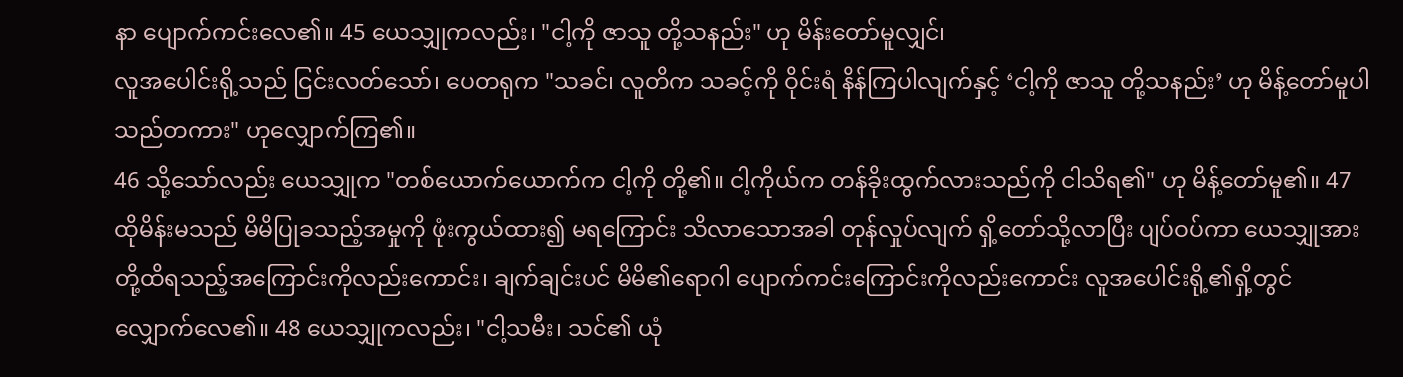နာ ပျောက်ကင်းလေ၏။ 45 ယေသျှုကလည်း၊ "ငါ့ကို ဇာသူ တို့သနည်း" ဟု မိန်းတော်မူလျှင်၊
လူအပေါင်းရို့သည် ငြင်းလတ်သော်၊ ပေတရုက "သခင်၊ လူတိက သခင့်ကို ဝိုင်းရံ နိန်ကြပါလျက်နှင့် ‘ငါ့ကို ဇာသူ တို့သနည်း’ ဟု မိန့်တော်မူပါသည်တကား" ဟုလျှောက်ကြ၏။
46 သို့သော်လည်း ယေသျှုက "တစ်ယောက်ယောက်က ငါ့ကို တို့၏။ ငါ့ကိုယ်က တန်ခိုးထွက်လားသည်ကို ငါသိရ၏" ဟု မိန့်တော်မူ၏။ 47 ထိုမိန်းမသည် မိမိပြုခသည့်အမှုကို ဖုံးကွယ်ထား၍ မရကြောင်း သိလာသောအခါ တုန်လှုပ်လျက် ရှိ့တော်သို့လာပြီး ပျပ်ဝပ်ကာ ယေသျှုအား တို့ထိရသည့်အကြောင်းကိုလည်းကောင်း၊ ချက်ချင်းပင် မိမိ၏ရောဂါ ပျောက်ကင်းကြောင်းကိုလည်းကောင်း လူအပေါင်းရို့၏ရှိ့တွင် လျှောက်လေ၏။ 48 ယေသျှုကလည်း၊ "ငါ့သမီး၊ သင်၏ ယုံ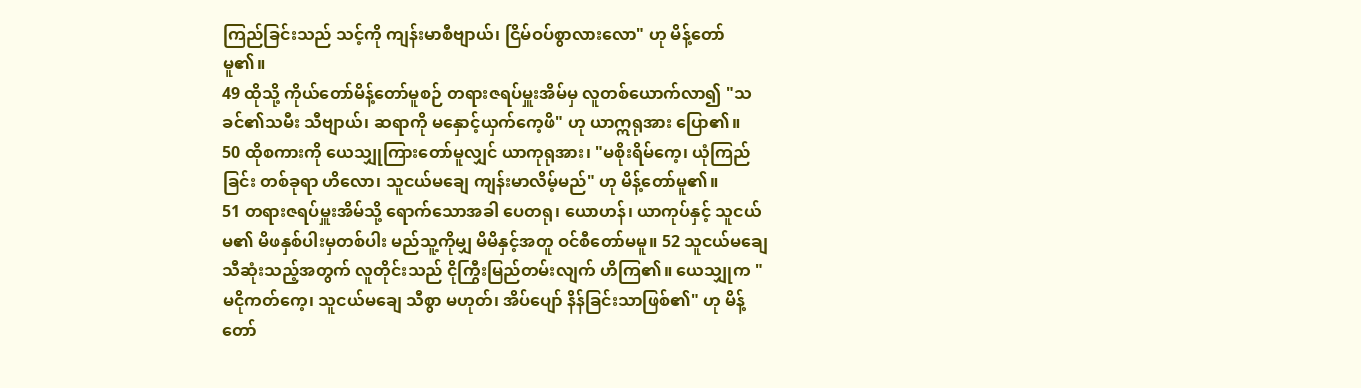ကြည်ခြင်းသည် သင့်ကို ကျန်းမာစီဗျာယ်၊ ငြိမ်ဝပ်စွာလားလော" ဟု မိန့်တော်မူ၏။
49 ထိုသို့ ကိုယ်တော်မိန့်တော်မူစဉ် တရားဇရပ်မှူးအိမ်မှ လူတစ်ယောက်လာ၍ "သခင်၏သမီး သီဗျာယ်၊ ဆရာကို မနှောင့်ယှက်ကေ့ဖိ" ဟု ယာဣရုအား ပြော၏။
50 ထိုစကားကို ယေသျှုကြားတော်မူလျှင် ယာကုရုအား၊ "မစိုးရိမ်ကေ့၊ ယုံကြည်ခြင်း တစ်ခုရာ ဟိလော၊ သူငယ်မချေ ကျန်းမာလိမ့်မည်" ဟု မိန့်တော်မူ၏။
51 တရားဇရပ်မှူးအိမ်သို့ ရောက်သောအခါ ပေတရု၊ ယောဟန်၊ ယာကုပ်နှင့် သူငယ်မ၏ မိဖနှစ်ပါးမှတစ်ပါး မည်သူ့ကိုမျှ မိမိနှင့်အတူ ဝင်စီတော်မမူ။ 52 သူငယ်မချေ သီဆုံးသည့်အတွက် လူတိုင်းသည် ငိုကြွီးမြည်တမ်းလျက် ဟိကြ၏။ ယေသျှုက "မငိုကတ်ကေ့၊ သူငယ်မချေ သီစွာ မဟုတ်၊ အိပ်ပျော် နိန်ခြင်းသာဖြစ်၏" ဟု မိန့်တော်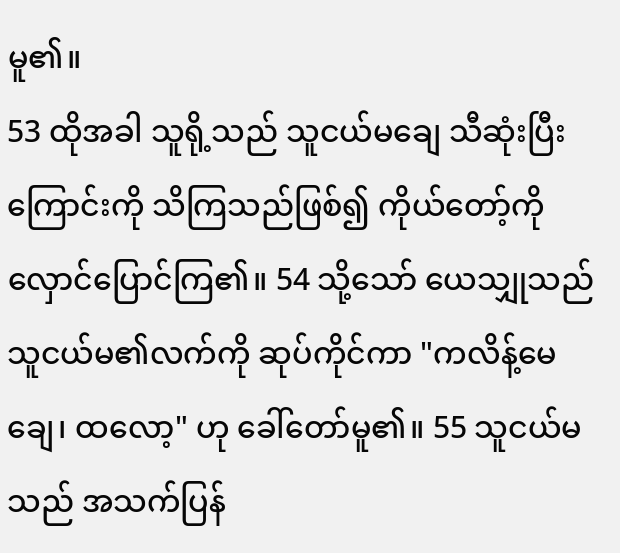မူ၏။
53 ထိုအခါ သူရို့သည် သူငယ်မချေ သီဆုံးပြီးကြောင်းကို သိကြသည်ဖြစ်၍ ကိုယ်တော့်ကို လှောင်ပြောင်ကြ၏။ 54 သို့သော် ယေသျှုသည် သူငယ်မ၏လက်ကို ဆုပ်ကိုင်ကာ "ကလိန့်မေချေ၊ ထလော့" ဟု ခေါ်တော်မူ၏။ 55 သူငယ်မသည် အသက်ပြန်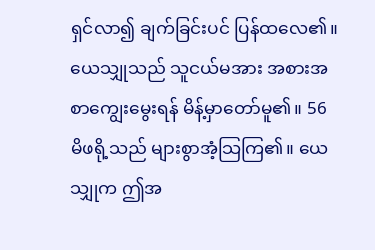ရှင်လာ၍ ချက်ခြင်းပင် ပြန်ထလေ၏။ ယေသျှုသည် သူငယ်မအား အစားအစာကျွေးမွေးရန် မိန့်မှာတော်မူ၏။ 56 မိဖရို့သည် များစွာအံ့သြကြ၏။ ယေသျှုက ဤအ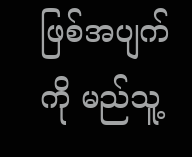ဖြစ်အပျက်ကို မည်သူ့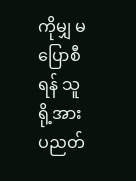ကိုမျှ မပြောစီရန် သူရို့အား ပညတ်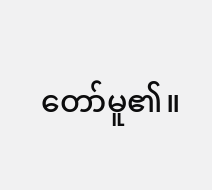တော်မူ၏။